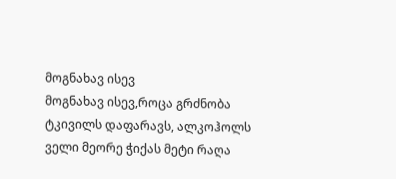მოგნახავ ისევ
მოგნახავ ისევ,როცა გრძნობა ტკივილს დაფარავს, ალკოჰოლს ველი მეორე ჭიქას მეტი რაღა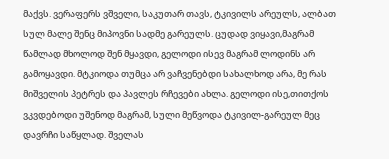მაქვს. ვერაფერს ვშველი, საკუთარ თავს, ტკივილს არეულს, ალბათ სულ მალე შენც მიპოვნი სადმე გარეულს. ცუდად ვიყავი,მაგრამ წამლად მხოლოდ შენ მყავდი, გელოდი ისევ მაგრამ ლოდინს არ გამოყავდი. მტკიოდა თუმცა არ ვაჩვენებდი სახალხოდ არა, მე რას მიშველის პეტრეს და პავლეს რჩევები ახლა. გელოდი ისე,თითქოს ვკვდებოდი უშენოდ მაგრამ, სული მეწვოდა ტკივილ-გარეულ მეც დავრჩი საწყლად. შველას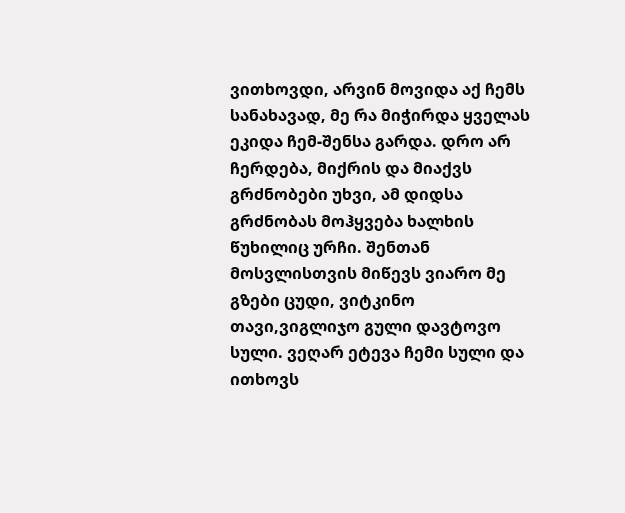ვითხოვდი, არვინ მოვიდა აქ ჩემს სანახავად, მე რა მიჭირდა ყველას ეკიდა ჩემ-შენსა გარდა. დრო არ ჩერდება, მიქრის და მიაქვს გრძნობები უხვი, ამ დიდსა გრძნობას მოჰყვება ხალხის წუხილიც ურჩი. შენთან მოსვლისთვის მიწევს ვიარო მე გზები ცუდი, ვიტკინო თავი,ვიგლიჯო გული დავტოვო სული. ვეღარ ეტევა ჩემი სული და ითხოვს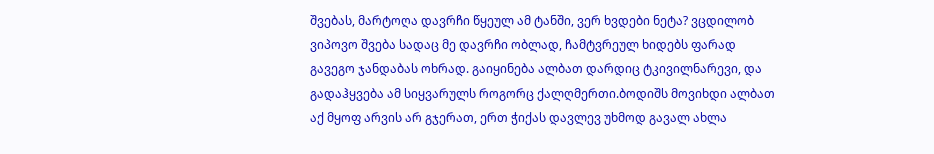შვებას, მარტოღა დავრჩი წყეულ ამ ტანში, ვერ ხვდები ნეტა? ვცდილობ ვიპოვო შვება სადაც მე დავრჩი ობლად, ჩამტვრეულ ხიდებს ფარად გავეგო ჯანდაბას ოხრად. გაიყინება ალბათ დარდიც ტკივილნარევი, და გადაჰყვება ამ სიყვარულს როგორც ქალღმერთი.ბოდიშს მოვიხდი ალბათ აქ მყოფ არვის არ გჯერათ, ერთ ჭიქას დავლევ უხმოდ გავალ ახლა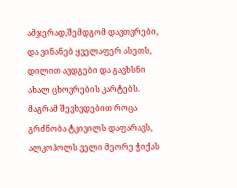ამჯერად,შემდგომ დავთვრები, და ვინანებ ყველაფერ ასეთს, დილით ავდგები და გავხსნი ახალ ცხოვრების კარტებს. მაგრამ შევხვდებით როცა გრძნობა ტკივილს დაფარავს, ალკოჰოლს ველი მეორე ჭიქას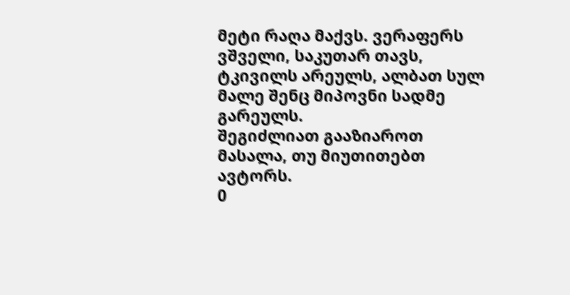მეტი რაღა მაქვს. ვერაფერს ვშველი, საკუთარ თავს, ტკივილს არეულს, ალბათ სულ მალე შენც მიპოვნი სადმე გარეულს.
შეგიძლიათ გააზიაროთ მასალა, თუ მიუთითებთ ავტორს.
0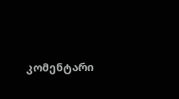კომენტარი